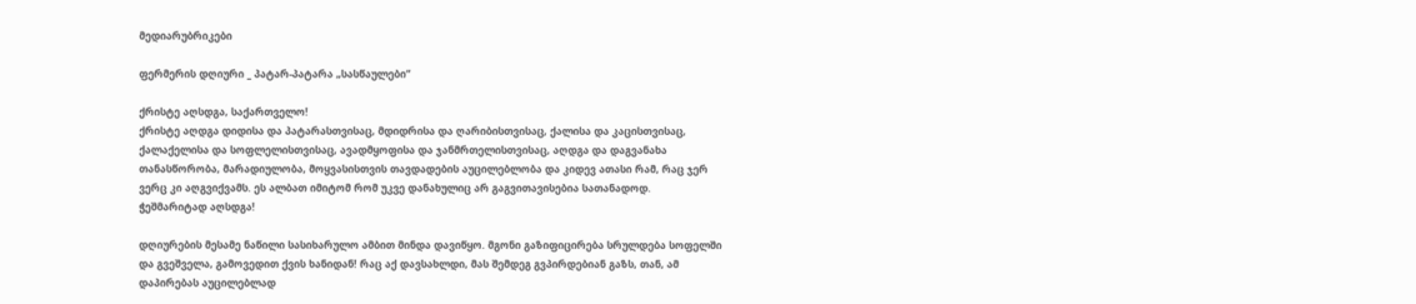მედიარუბრიკები

ფერმერის დღიური _ პატარ-პატარა „სასწაულები“

ქრისტე აღსდგა, საქართველო!
ქრისტე აღდგა დიდისა და პატარასთვისაც, მდიდრისა და ღარიბისთვისაც, ქალისა და კაცისთვისაც, ქალაქელისა და სოფლელისთვისაც, ავადმყოფისა და ჯანმრთელისთვისაც, აღდგა და დაგვანახა თანასწორობა, მარადიულობა, მოყვასისთვის თავდადების აუცილებლობა და კიდევ ათასი რამ, რაც ჯერ ვერც კი აღგვიქვამს. ეს ალბათ იმიტომ რომ უკვე დანახულიც არ გაგვითავისებია სათანადოდ.
ჭეშმარიტად აღსდგა!

დღიურების მესამე ნაწილი სასიხარულო ამბით მინდა დავიწყო. მგონი გაზიფიცირება სრულდება სოფელში და გვეშველა, გამოვედით ქვის ხანიდან! რაც აქ დავსახლდი, მას შემდეგ გვპირდებიან გაზს, თან, ამ დაპირებას აუცილებლად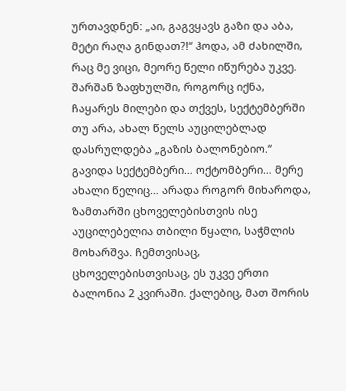ურთავდნენ: „აი, გაგვყავს გაზი და აბა, მეტი რაღა გინდათ?!“ ჰოდა, ამ ძახილში, რაც მე ვიცი, მეორე წელი იწურება უკვე. შარშან ზაფხულში, როგორც იქნა, ჩაყარეს მილები და თქვეს, სექტემბერში თუ არა, ახალ წელს აუცილებლად დასრულდება „გაზის ბალონებიო.“ გავიდა სექტემბერი… ოქტომბერი… მერე ახალი წელიც… არადა როგორ მიხაროდა, ზამთარში ცხოველებისთვის ისე აუცილებელია თბილი წყალი, საჭმლის მოხარშვა. ჩემთვისაც, ცხოველებისთვისაც, ეს უკვე ერთი ბალონია 2 კვირაში. ქალებიც, მათ შორის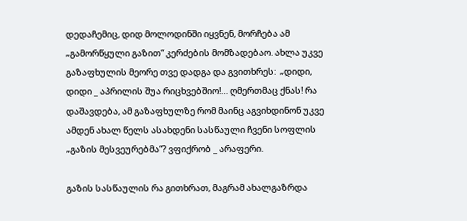დედაჩემიც, დიდ მოლოდინში იყვნენ, მორჩება ამ „გამორწყული გაზით“ კერძების მომზადებაო. ახლა უკვე გაზაფხულის მეორე თვე დადგა და გვითხრეს:  „დიდი, დიდი _ აპრილის შუა რიცხვებშიო!… ღმერთმაც ქნას! რა დაშავდება, ამ გაზაფხულზე რომ მაინც აგვიხდინონ უკვე ამდენ ახალ წელს ასახდენი სასწაული ჩვენი სოფლის „გაზის მესვეურებმა“? ვფიქრობ _ არაფერი.

გაზის სასწაულის რა გითხრათ, მაგრამ ახალგაზრდა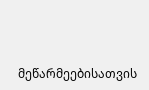მეწარმეებისათვის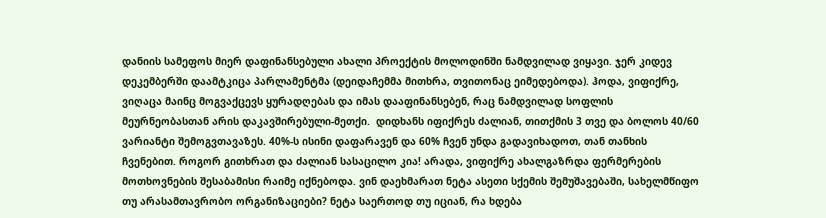დანიის სამეფოს მიერ დაფინანსებული ახალი პროექტის მოლოდინში ნამდვილად ვიყავი. ჯერ კიდევ დეკემბერში დაამტკიცა პარლამენტმა (დეიდაჩემმა მითხრა, თვითონაც ეიმედებოდა). ჰოდა, ვიფიქრე, ვიღაცა მაინც მოგვაქცევს ყურადღებას და იმას დააფინანსებენ, რაც ნამდვილად სოფლის მეურნეობასთან არის დაკავშირებული-მეთქი.  დიდხანს იფიქრეს ძალიან, თითქმის 3 თვე და ბოლოს 40/60 ვარიანტი შემოგვთავაზეს. 40%-ს ისინი დაფარავენ და 60% ჩვენ უნდა გადავიხადოთ, თან თანხის ჩვენებით. როგორ გითხრათ და ძალიან სასაცილო კია! არადა, ვიფიქრე ახალგაზრდა ფერმერების მოთხოვნების შესაბამისი რაიმე იქნებოდა. ვინ დაეხმარათ ნეტა ასეთი სქემის შემუშავებაში, სახელმწიფო თუ არასამთავრობო ორგანიზაციები? ნეტა საერთოდ თუ იციან, რა ხდება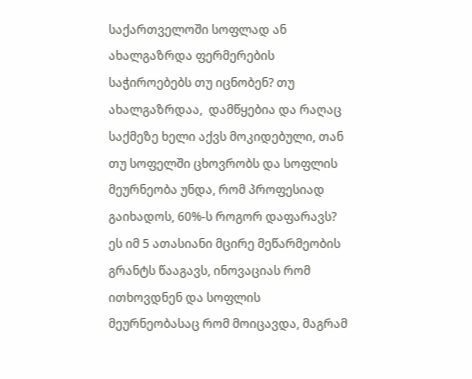საქართველოში სოფლად ან ახალგაზრდა ფერმერების საჭიროებებს თუ იცნობენ? თუ ახალგაზრდაა,  დამწყებია და რაღაც საქმეზე ხელი აქვს მოკიდებული, თან თუ სოფელში ცხოვრობს და სოფლის მეურნეობა უნდა, რომ პროფესიად გაიხადოს, 60%-ს როგორ დაფარავს? ეს იმ 5 ათასიანი მცირე მეწარმეობის გრანტს წააგავს, ინოვაციას რომ ითხოვდნენ და სოფლის მეურნეობასაც რომ მოიცავდა, მაგრამ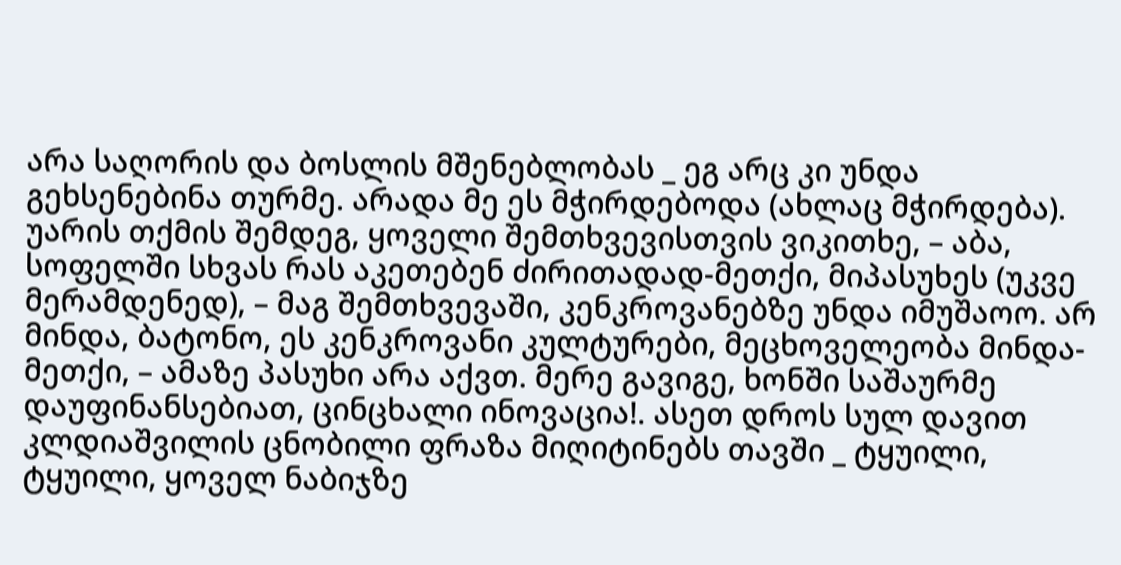არა საღორის და ბოსლის მშენებლობას _ ეგ არც კი უნდა გეხსენებინა თურმე. არადა მე ეს მჭირდებოდა (ახლაც მჭირდება). უარის თქმის შემდეგ, ყოველი შემთხვევისთვის ვიკითხე, – აბა, სოფელში სხვას რას აკეთებენ ძირითადად-მეთქი, მიპასუხეს (უკვე მერამდენედ), – მაგ შემთხვევაში, კენკროვანებზე უნდა იმუშაოო. არ მინდა, ბატონო, ეს კენკროვანი კულტურები, მეცხოველეობა მინდა-მეთქი, – ამაზე პასუხი არა აქვთ. მერე გავიგე, ხონში საშაურმე დაუფინანსებიათ, ცინცხალი ინოვაცია!. ასეთ დროს სულ დავით კლდიაშვილის ცნობილი ფრაზა მიღიტინებს თავში _ ტყუილი, ტყუილი, ყოველ ნაბიჯზე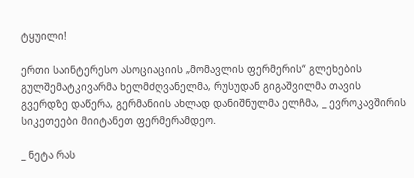ტყუილი!

ერთი საინტერესო ასოციაციის „მომავლის ფერმერის“ გლეხების გულშემატკივარმა ხელმძღვანელმა, რუსუდან გიგაშვილმა თავის გვერდზე დაწერა, გერმანიის ახლად დანიშნულმა ელჩმა, _ ევროკავშირის სიკეთეები მიიტანეთ ფერმერამდეო.

_ ნეტა რას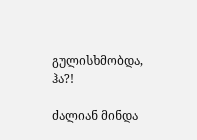გულისხმობდა, ჰა?!

ძალიან მინდა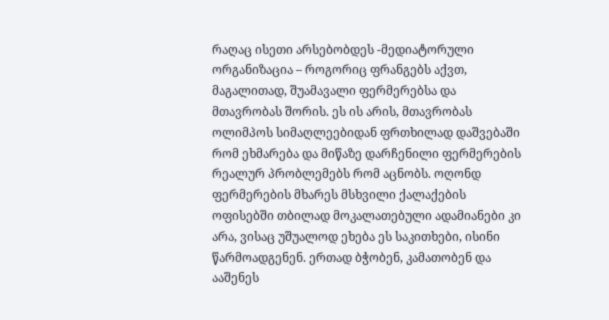რაღაც ისეთი არსებობდეს -მედიატორული ორგანიზაცია – როგორიც ფრანგებს აქვთ, მაგალითად, შუამავალი ფერმერებსა და მთავრობას შორის. ეს ის არის, მთავრობას ოლიმპოს სიმაღლეებიდან ფრთხილად დაშვებაში რომ ეხმარება და მიწაზე დარჩენილი ფერმერების რეალურ პრობლემებს რომ აცნობს. ოღონდ ფერმერების მხარეს მსხვილი ქალაქების ოფისებში თბილად მოკალათებული ადამიანები კი არა, ვისაც უშუალოდ ეხება ეს საკითხები, ისინი წარმოადგენენ. ერთად ბჭობენ, კამათობენ და ააშენეს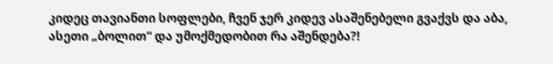კიდეც თავიანთი სოფლები, ჩვენ ჯერ კიდევ ასაშენებელი გვაქვს და აბა, ასეთი „ბოლით“ და უმოქმედობით რა აშენდება?!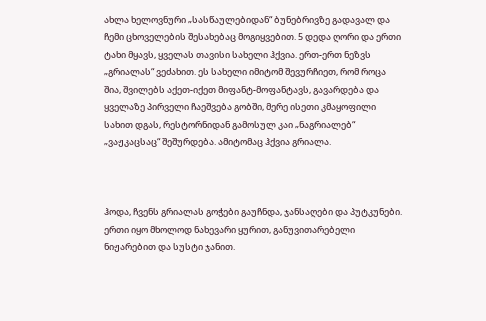ახლა ხელოვნური „სასწაულებიდან“ ბუნებრივზე გადავალ და ჩემი ცხოველების შესახებაც მოგიყვებით. 5 დედა ღორი და ერთი ტახი მყავს, ყველას თავისი სახელი ჰქვია. ერთ-ერთ ნეზვს „გრიალას“ ვეძახით. ეს სახელი იმიტომ შევურჩიეთ, რომ როცა შია, შვილებს აქეთ-იქეთ მიფანტ-მოფანტავს, გავარდება და ყველაზე პირველი ჩაეშვება გობში, მერე ისეთი კმაყოფილი სახით დგას, რესტორნიდან გამოსულ კაი „ნაგრიალებ“ „ვაჟკაცსაც“ შეშურდება. ამიტომაც ჰქვია გრიალა.



ჰოდა, ჩვენს გრიალას გოჭები გაუჩნდა, ჯანსაღები და პუტკუნები. ერთი იყო მხოლოდ ნახევარი ყურით, განუვითარებელი ნიჟარებით და სუსტი ჯანით.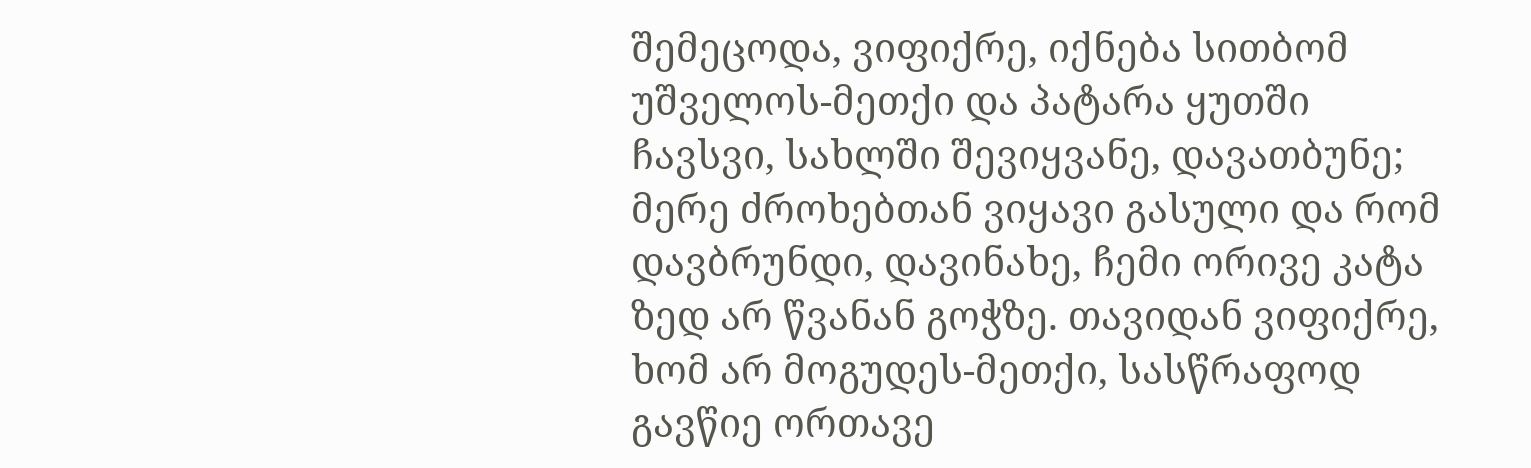შემეცოდა, ვიფიქრე, იქნება სითბომ უშველოს-მეთქი და პატარა ყუთში ჩავსვი, სახლში შევიყვანე, დავათბუნე; მერე ძროხებთან ვიყავი გასული და რომ დავბრუნდი, დავინახე, ჩემი ორივე კატა ზედ არ წვანან გოჭზე. თავიდან ვიფიქრე, ხომ არ მოგუდეს-მეთქი, სასწრაფოდ გავწიე ორთავე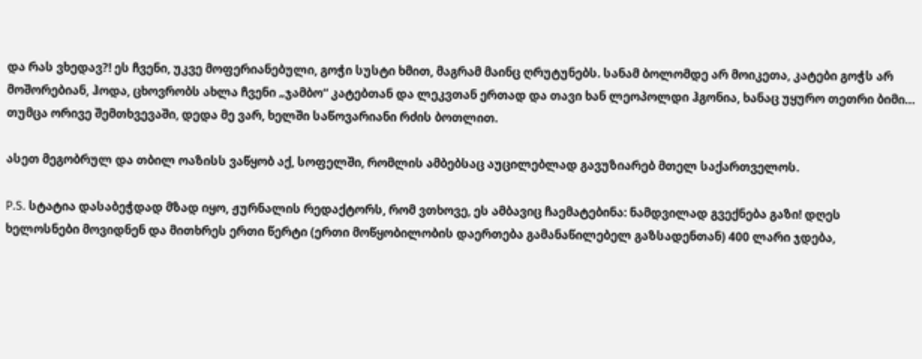და რას ვხედავ?! ეს ჩვენი, უკვე მოფერიანებული, გოჭი სუსტი ხმით, მაგრამ მაინც ღრუტუნებს. სანამ ბოლომდე არ მოიკეთა, კატები გოჭს არ მოშორებიან, ჰოდა, ცხოვრობს ახლა ჩვენი „ჯამბო“ კატებთან და ლეკვთან ერთად და თავი ხან ლეოპოლდი ჰგონია, ხანაც უყურო თეთრი ბიმი… თუმცა ორივე შემთხვევაში, დედა მე ვარ, ხელში საწოვარიანი რძის ბოთლით.

ასეთ მეგობრულ და თბილ ოაზისს ვაწყობ აქ, სოფელში, რომლის ამბებსაც აუცილებლად გავუზიარებ მთელ საქართველოს.

P.S. სტატია დასაბეჭდად მზად იყო, ჟურნალის რედაქტორს, რომ ვთხოვე, ეს ამბავიც ჩაემატებინა: ნამდვილად გვექნება გაზი! დღეს ხელოსნები მოვიდნენ და მითხრეს ერთი წერტი (ერთი მოწყობილობის დაერთება გამანაწილებელ გაზსადენთან) 400 ლარი ჯდება,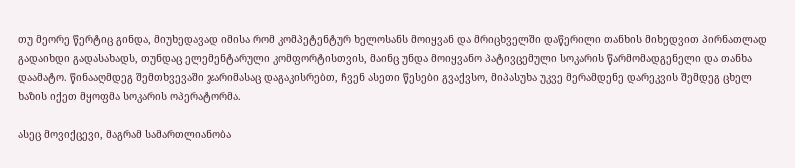თუ მეორე წერტიც გინდა, მიუხედავად იმისა რომ კომპეტენტურ ხელოსანს მოიყვან და მრიცხველში დაწერილი თანხის მიხედვით პირნათლად გადაიხდი გადასახადს, თუნდაც ელემენტარული კომფორტისთვის, მაინც უნდა მოიყვანო პატივცემული სოკარის წარმომადგენელი და თანხა დაამატო. წინააღმდეგ შემთხვევაში ჯარიმასაც დაგაკისრებთ, ჩვენ ასეთი წესები გვაქვსო, მიპასუხა უკვე მერამდენე დარეკვის შემდეგ ცხელ ხაზის იქეთ მყოფმა სოკარის ოპერატორმა.

ასეც მოვიქცევი, მაგრამ სამართლიანობა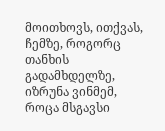მოითხოვს, ითქვას, ჩემზე, როგორც თანხის გადამხდელზე, იზრუნა ვინმემ, როცა მსგავსი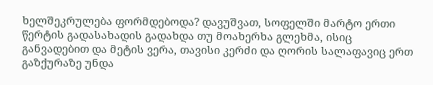ხელშეკრულება ფორმდებოდა? დავუშვათ, სოფელში მარტო ერთი წერტის გადასახადის გადახდა თუ მოახერხა გლეხმა, ისიც განვადებით და მეტის ვერა, თავისი კერძი და ღორის სალაფავიც ერთ გაზქურაზე უნდა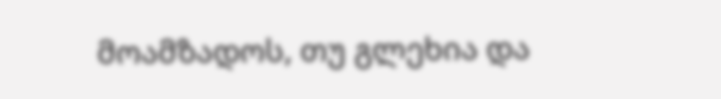მოამზადოს, თუ გლეხია და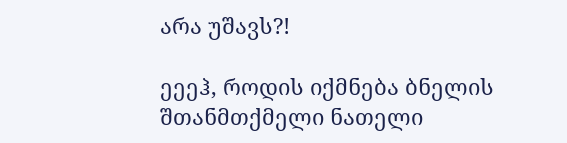არა უშავს?!

ეეეჰ, როდის იქმნება ბნელის შთანმთქმელი ნათელი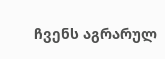ჩვენს აგრარულ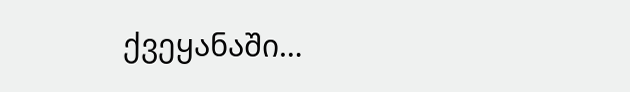ქვეყანაში…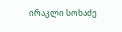ირაკლი სოხაძე